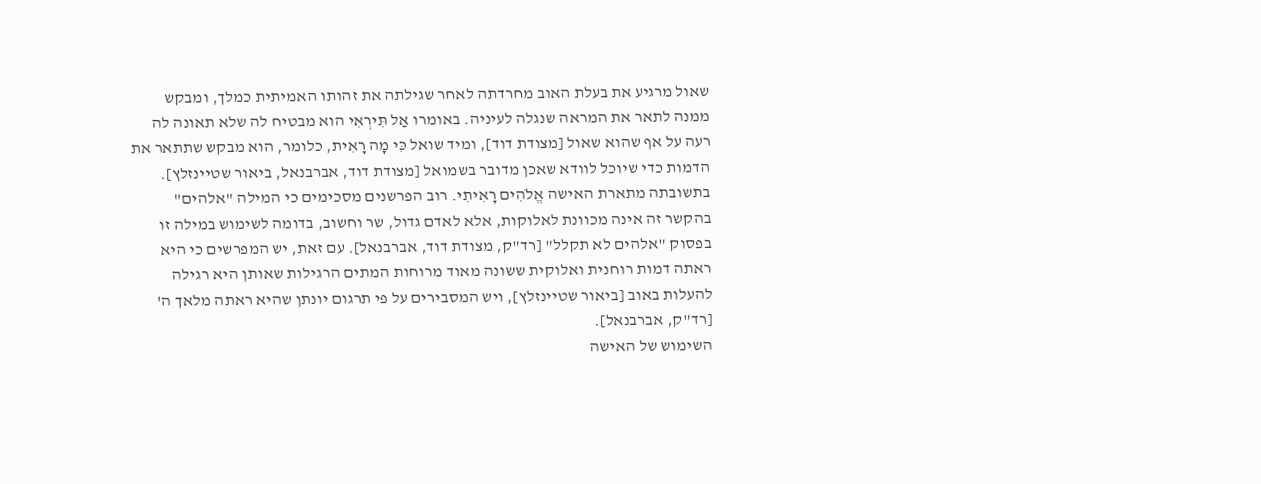שאול מרגיע את בעלת האוב מחרדתה לאחר שגילתה את זהותו האמיתית כמלך, ומבקש ממנה לתאר את המראה שנגלה לעיניה. באומרו אַל תִּירְאִי הוא מבטיח לה שלא תאונה לה רעה על אף שהוא שאול [מצודת דוד], ומיד שואל כִּי מָה רָאִית, כלומר, הוא מבקש שתתאר את הדמות כדי שיוכל לוודא שאכן מדובר בשמואל [מצודת דוד, אברבנאל, ביאור שטיינזלץ].
בתשובתה מתארת האישה אֱלֹהִים רָאִיתִי. רוב הפרשנים מסכימים כי המילה "אלהים" בהקשר זה אינה מכוונת לאלוקות, אלא לאדם גדול, שר וחשוב, בדומה לשימוש במילה זו בפסוק "אלהים לא תקלל" [רד"ק, מצודת דוד, אברבנאל]. עם זאת, יש המפרשים כי היא ראתה דמות רוחנית ואלוקית ששונה מאוד מרוחות המתים הרגילות שאותן היא רגילה להעלות באוב [ביאור שטיינזלץ], ויש המסבירים על פי תרגום יונתן שהיא ראתה מלאך ה' [רד"ק, אברבנאל].
השימוש של האישה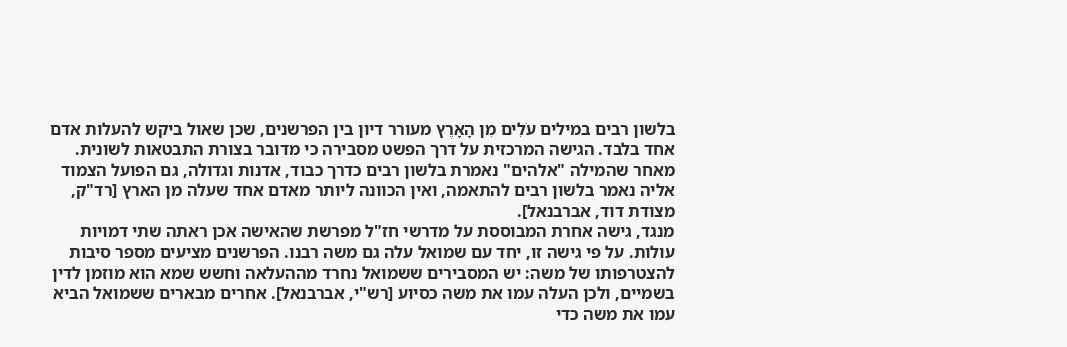בלשון רבים במילים עֹלִים מִן הָאָרֶץ מעורר דיון בין הפרשנים, שכן שאול ביקש להעלות אדם אחד בלבד. הגישה המרכזית על דרך הפשט מסבירה כי מדובר בצורת התבטאות לשונית. מאחר שהמילה "אלהים" נאמרת בלשון רבים כדרך כבוד, אדנות וגדולה, גם הפועל הצמוד אליה נאמר בלשון רבים להתאמה, ואין הכוונה ליותר מאדם אחד שעלה מן הארץ [רד"ק, מצודת דוד, אברבנאל].
מנגד, גישה אחרת המבוססת על מדרשי חז"ל מפרשת שהאישה אכן ראתה שתי דמויות עולות. על פי גישה זו, יחד עם שמואל עלה גם משה רבנו. הפרשנים מציעים מספר סיבות להצטרפותו של משה: יש המסבירים ששמואל נחרד מההעלאה וחשש שמא הוא מוזמן לדין בשמיים, ולכן העלה עמו את משה כסיוע [רש"י, אברבנאל]. אחרים מבארים ששמואל הביא עמו את משה כדי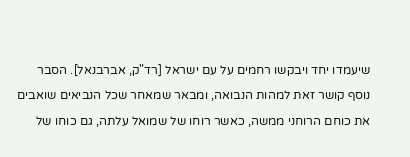שיעמדו יחד ויבקשו רחמים על עם ישראל [רד"ק, אברבנאל]. הסבר נוסף קושר זאת למהות הנבואה, ומבאר שמאחר שכל הנביאים שואבים את כוחם הרוחני ממשה, כאשר רוחו של שמואל עלתה, גם כוחו של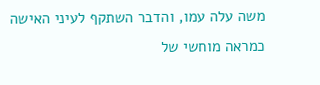משה עלה עמו, והדבר השתקף לעיני האישה כמראה מוחשי של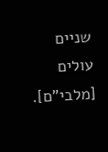שניים עולים [מלבי"ם].